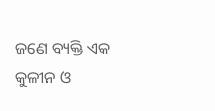ଜଣେ ବ୍ୟକ୍ତି ଏକ କୁଳୀନ ଓ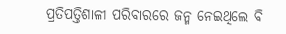ପ୍ରତିପତ୍ତିଶାଳୀ ପରିବାରରେ ଜନ୍ମ ନେଇଥିଲେ ବି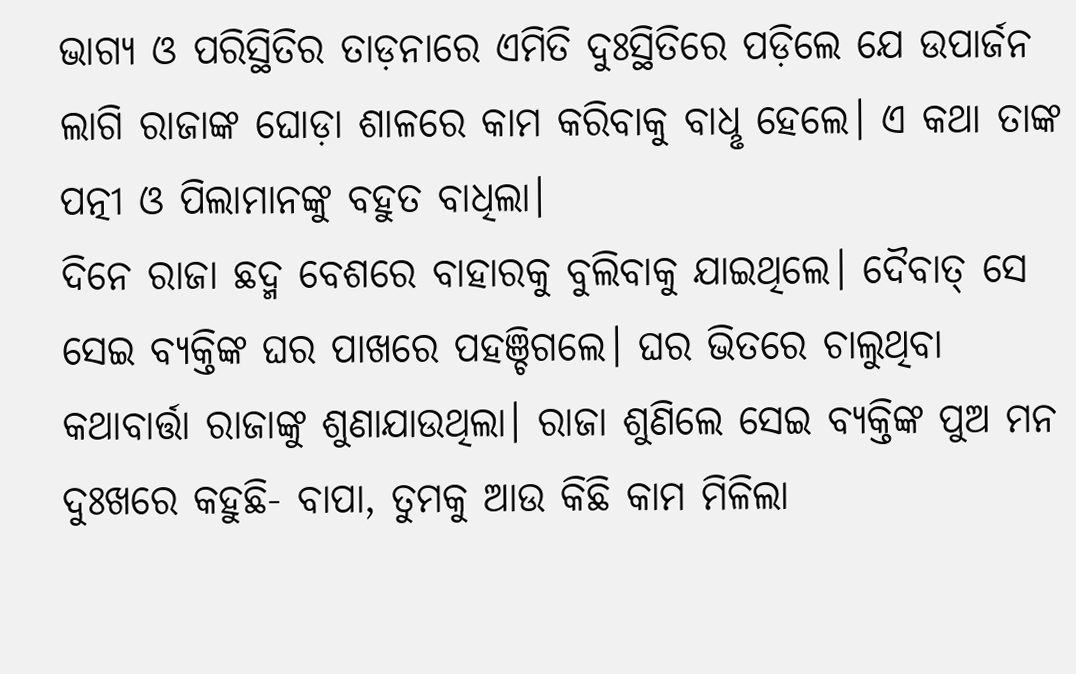ଭାଗ୍ୟ ଓ ପରିସ୍ଥିତିର ତାଡ଼ନାରେ ଏମିତି ଦୁଃସ୍ଥିତିରେ ପଡ଼ିଲେ ଯେ ଉପାର୍ଜନ ଲାଗି ରାଜାଙ୍କ ଘୋଡ଼ା ଶାଳରେ କାମ କରିବାକୁ ବାଧୢ ହେଲେ। ଏ କଥା ତାଙ୍କ ପତ୍ନୀ ଓ ପିଲାମାନଙ୍କୁ ବହୁତ ବାଧିଲା।
ଦିନେ ରାଜା ଛଦ୍ମ ବେଶରେ ବାହାରକୁ ବୁଲିବାକୁ ଯାଇଥିଲେ। ଦୈବାତ୍ ସେ ସେଇ ବ୍ୟକ୍ତିଙ୍କ ଘର ପାଖରେ ପହଞ୍ଚିଗଲେ। ଘର ଭିତରେ ଚାଲୁଥିବା କଥାବାର୍ତ୍ତା ରାଜାଙ୍କୁ ଶୁଣାଯାଉଥିଲା। ରାଜା ଶୁଣିଲେ ସେଇ ବ୍ୟକ୍ତିଙ୍କ ପୁଅ ମନ ଦୁଃଖରେ କହୁଛି- ବାପା, ତୁମକୁ ଆଉ କିଛି କାମ ମିଳିଲା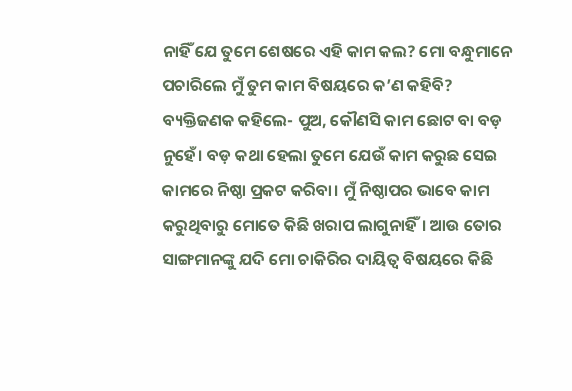ନାହିଁ ଯେ ତୁମେ ଶେଷରେ ଏହି କାମ କଲ? ମୋ ବନ୍ଧୁମାନେ ପଚାରିଲେ ମୁଁ ତୁମ କାମ ବିଷୟରେ କ’ଣ କହିବି?
ବ୍ୟକ୍ତିଜଣକ କହିଲେ- ପୁଅ, କୌଣସି କାମ ଛୋଟ ବା ବଡ଼ ନୁହେଁ। ବଡ଼ କଥା ହେଲା ତୁମେ ଯେଉଁ କାମ କରୁଛ ସେଇ କାମରେ ନିଷ୍ଠା ପ୍ରକଟ କରିବା। ମୁଁ ନିଷ୍ଠାପର ଭାବେ କାମ କରୁଥିବାରୁ ମୋତେ କିଛି ଖରାପ ଲାଗୁନାହିଁ। ଆଉ ତୋର ସାଙ୍ଗମାନଙ୍କୁ ଯଦି ମୋ ଚାକିରିର ଦାୟିତ୍ବ ବିଷୟରେ କିଛି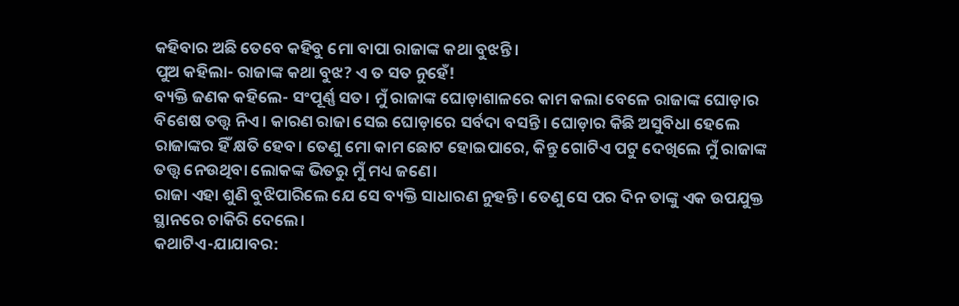କହିବାର ଅଛି ତେବେ କହିବୁ ମୋ ବାପା ରାଜାଙ୍କ କଥା ବୁଝନ୍ତି।
ପୁଅ କହିଲା- ରାଜାଙ୍କ କଥା ବୁଝ? ଏ ତ ସତ ନୁହେଁ!
ବ୍ୟକ୍ତି ଜଣକ କହିଲେ- ସଂପୂର୍ଣ୍ଣ ସତ। ମୁଁ ରାଜାଙ୍କ ଘୋଡ଼ାଶାଳରେ କାମ କଲା ବେଳେ ରାଜାଙ୍କ ଘୋଡ଼ାର ବିଶେଷ ତତ୍ତ୍ବ ନିଏ। କାରଣ ରାଜା ସେଇ ଘୋଡ଼ାରେ ସର୍ବଦା ବସନ୍ତି। ଘୋଡ଼ାର କିଛି ଅସୁବିଧା ହେଲେ ରାଜାଙ୍କର ହିଁ କ୍ଷତି ହେବ। ତେଣୁ ମୋ କାମ ଛୋଟ ହୋଇପାରେ, କିନ୍ତୁ ଗୋଟିଏ ପଟୁ ଦେଖିଲେ ମୁଁ ରାଜାଙ୍କ ତତ୍ତ୍ବ ନେଉଥିବା ଲୋକଙ୍କ ଭିତରୁ ମୁଁ ମଧ୍ୟ ଜଣେ।
ରାଜା ଏହା ଶୁଣି ବୁଝିପାରିଲେ ଯେ ସେ ବ୍ୟକ୍ତି ସାଧାରଣ ନୁହନ୍ତି। ତେଣୁ ସେ ପର ଦିନ ତାଙ୍କୁ ଏକ ଉପଯୁକ୍ତ ସ୍ଥାନରେ ଚାକିରି ଦେଲେ।
କଥାଟିଏ-ଯାଯାବର: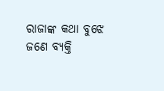ରାଜାଙ୍କ କଥା ବୁଝେ
ଜଣେ ବ୍ୟକ୍ତି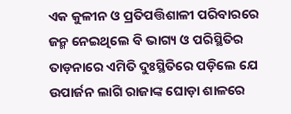ଏକ କୁଳୀନ ଓ ପ୍ରତିପତ୍ତିଶାଳୀ ପରିବାରରେ ଜନ୍ମ ନେଇଥିଲେ ବି ଭାଗ୍ୟ ଓ ପରିସ୍ଥିତିର ତାଡ଼ନାରେ ଏମିତି ଦୁଃସ୍ଥିତିରେ ପଡ଼ିଲେ ଯେ ଉପାର୍ଜନ ଲାଗି ରାଜାଙ୍କ ଘୋଡ଼ା ଶାଳରେ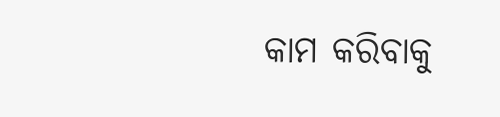କାମ କରିବାକୁ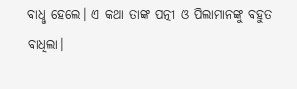ବାଧୢ ହେଲେ। ଏ କଥା ତାଙ୍କ ପତ୍ନୀ ଓ ପିଲାମାନଙ୍କୁ ବହୁତ ବାଧିଲା।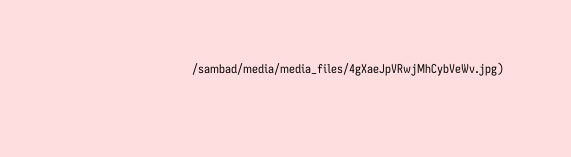/sambad/media/media_files/4gXaeJpVRwjMhCybVeWv.jpg)